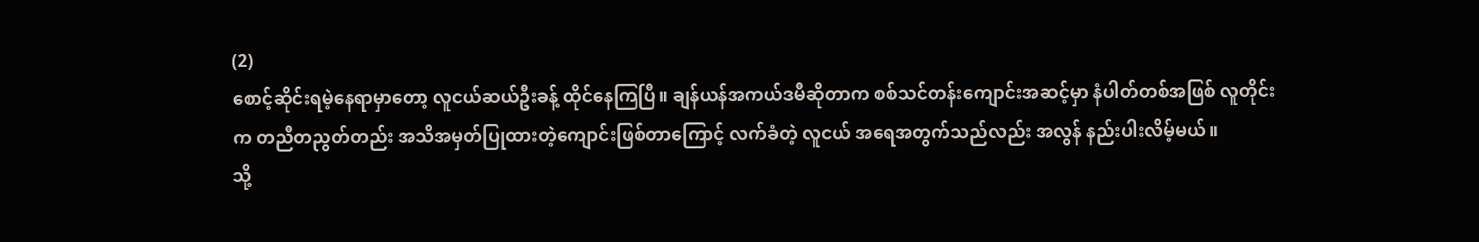(2)
စောင့်ဆိုင်းရမဲ့နေရာမှာတော့ လူငယ်ဆယ်ဦးခန့် ထိုင်နေကြပြီ။ ချန်ယန်အကယ်ဒမီဆိုတာက စစ်သင်တန်းကျောင်းအဆင့်မှာ နံပါတ်တစ်အဖြစ် လူတိုင်းက တညီတညွတ်တည်း အသိအမှတ်ပြုထားတဲ့ကျောင်းဖြစ်တာကြောင့် လက်ခံတဲ့ လူငယ် အရေအတွက်သည်လည်း အလွန် နည်းပါးလိမ့်မယ်။
သို့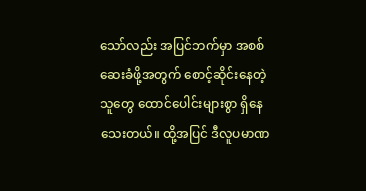သော်လည်း အပြင်ဘက်မှာ အစစ်ဆေးခံဖို့အတွက် စောင့်ဆိုင်းနေတဲ့သူတွေ ထောင်ပေါင်းများစွာ ရှိနေသေးတယ်။ ထို့အပြင် ဒီလူပမာဏ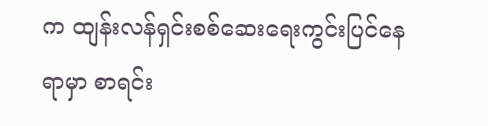က ထျန်းလန်ရှင်းစစ်ဆေးရေးကွင်းပြင်နေရာမှာ စာရင်း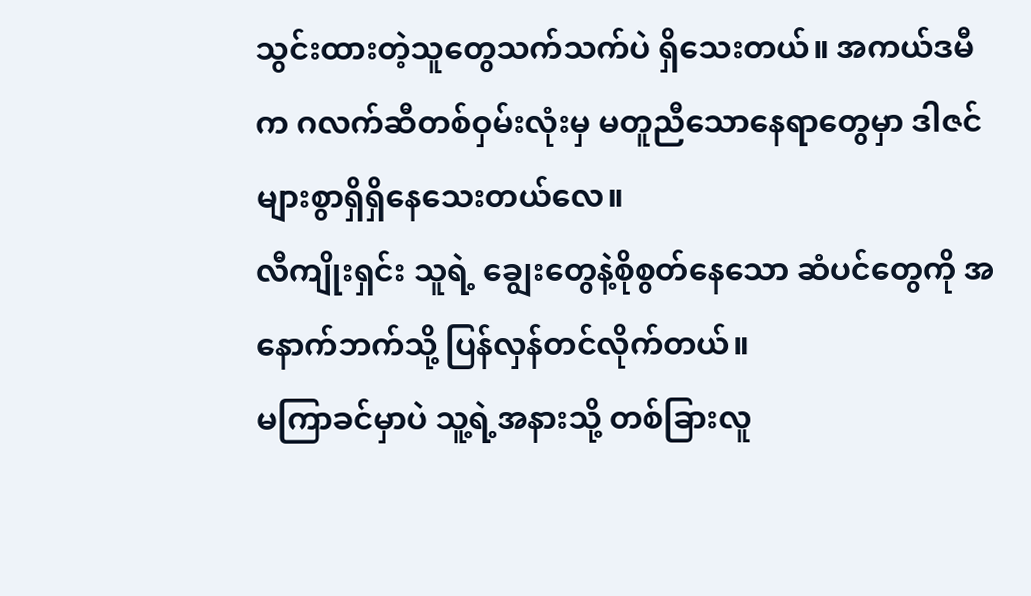သွင်းထားတဲ့သူတွေသက်သက်ပဲ ရှိသေးတယ်။ အကယ်ဒမီက ဂလက်ဆီတစ်ဝှမ်းလုံးမှ မတူညီသောနေရာတွေမှာ ဒါဇင်များစွာရှိရှိနေသေးတယ်လေ။
လီကျိုးရှင်း သူရဲ့ ချွေးတွေနဲ့စိုစွတ်နေသော ဆံပင်တွေကို အနောက်ဘက်သို့ ပြန်လှန်တင်လိုက်တယ်။
မကြာခင်မှာပဲ သူ့ရဲ့အနားသို့ တစ်ခြားလူ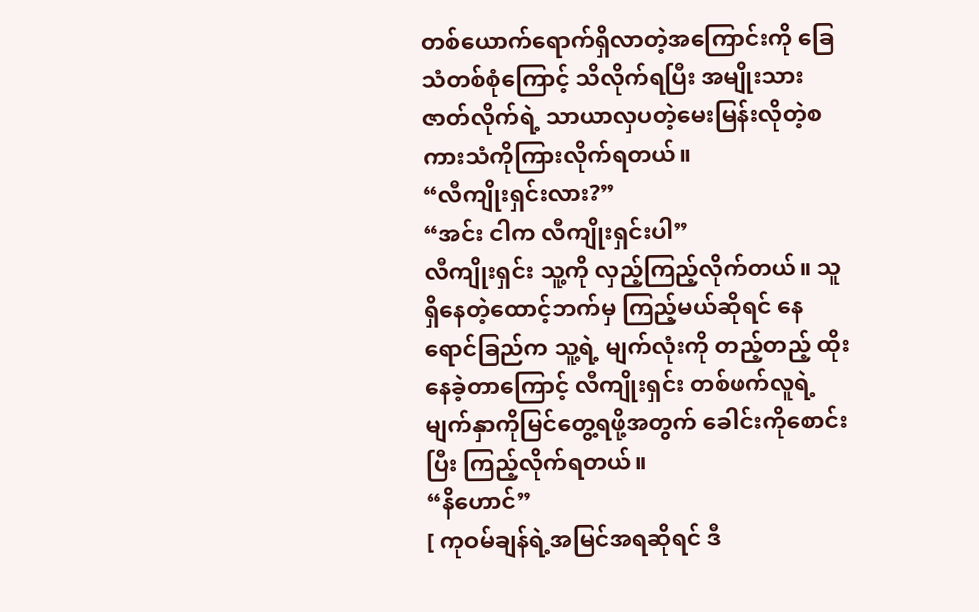တစ်ယောက်ရောက်ရှိလာတဲ့အကြောင်းကို ခြေသံတစ်စုံကြောင့် သိလိုက်ရပြီး အမျိုးသားဇာတ်လိုက်ရဲ့ သာယာလှပတဲ့မေးမြန်းလိုတဲ့စကားသံကိုကြားလိုက်ရတယ်။
“လီကျိုးရှင်းလား?”
“အင်း ငါက လီကျိုးရှင်းပါ”
လီကျိုးရှင်း သူ့ကို လှည့်ကြည့်လိုက်တယ်။ သူရှိနေတဲ့ထောင့်ဘက်မှ ကြည့်မယ်ဆိုရင် နေရောင်ခြည်က သူ့ရဲ့ မျက်လုံးကို တည့်တည့် ထိုးနေခဲ့တာကြောင့် လီကျိုးရှင်း တစ်ဖက်လူရဲ့ မျက်နှာကိုမြင်တွေ့ရဖို့အတွက် ခေါင်းကိုစောင်းပြီး ကြည့်လိုက်ရတယ်။
“နိဟောင်”
[ ကုဝမ်ချန်ရဲ့အမြင်အရဆိုရင် ဒီ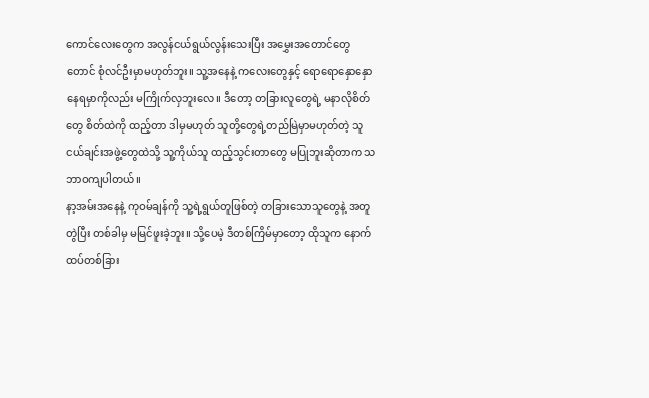ကောင်လေးတွေက အလွန်ငယ်ရွယ်လွန်းသေးပြီး အမွှေးအတောင်တွေတောင် စုံလင်ဦးမှာမဟုတ်ဘူး။ သူ့အနေနဲ့ ကလေးတွေနှင့် ရောရောနှောနှောနေရမှာကိုလည်း မကြိုက်လှဘူးလေ။ ဒီတော့ တခြားလူတွေရဲ့ မနာလိုစိတ်တွေ စိတ်ထဲကို ထည့်တာ ဒါမှမဟုတ် သူတို့တွေရဲ့တည်မြဲမှာမဟုတ်တဲ့ သူငယ်ချင်းအဖွဲ့တွေထဲသို့ သူ့ကိုယ်သူ ထည့်သွင်းတာတွေ မပြုဘူးဆိုတာက သဘာဝကျပါတယ်။
နာ့အမ်းအနေနဲ့ ကုဝမ်ချန်ကို သူ့ရဲ့ရွယ်တူဖြစ်တဲ့ တခြားသောသူတွေနဲ့ အတူတွဲပြီး တစ်ခါမှ မမြင်ဖူးခဲ့ဘူး။ သို့ပေမဲ့ ဒီတစ်ကြိမ်မှာတော့ ထိုသူက နောက်ထပ်တစ်ခြား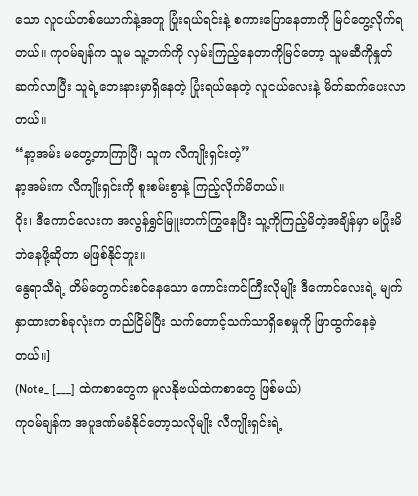သော လူငယ်တစ်ယောက်နဲ့အတူ ပြုံးရယ်ရင်းနဲ့ စကားပြောနေတာကို မြင်တွေ့လိုက်ရတယ်။ ကုဝမ်ချန်က သူမ သူ့ဘက်ကို လှမ်းကြည့်နေတာကိုမြင်တော့ သူမဆီကိုနှုတ်ဆက်လာပြီး သူရဲ့ဘေးနားမှာရှိနေတဲ့ ပြုံးရယ်နေတဲ့ လူငယ်လေးနဲ့ မိတ်ဆက်ပေးလာတယ်။
“နာ့အမ်း မတွေ့တာကြာပြီ၊ သူက လီကျိုးရှင်းတဲ့”
နာ့အမ်းက လီကျိုးရှင်းကို စူးစမ်းစွာနဲ့ ကြည့်လိုက်မိတယ်။
ဝိုး၊ ဒီကောင်လေးက အလွန်ရွှင်မြူးတက်ကြွနေပြီး သူ့ကိုကြည့်မိတဲ့အချိန်မှာ မပြုံးမိဘဲနေဖို့ဆိုတာ မဖြစ်နိုင်ဘူး။
နွေရာသီရဲ့ တိမ်တွေကင်းစင်နေသော ကောင်းကင်ကြီးလိုမျိုး ဒီကောင်လေးရဲ့ မျက်နှာထားတစ်ခုလုံးက တည်ငြိမ်ပြီး သက်တောင့်သက်သာရှိစေမှုကို ဖြာထွက်နေခဲ့တယ်။]
(Note_ [___] ထဲကစာတွေက မူလနိုဗယ်ထဲကစာတွေ ဖြစ်မယ်)
ကုဝမ်ချန်က အပူဒဏ်မခံနိုင်တော့သလိုမျိုး လီကျိုးရှင်းရဲ့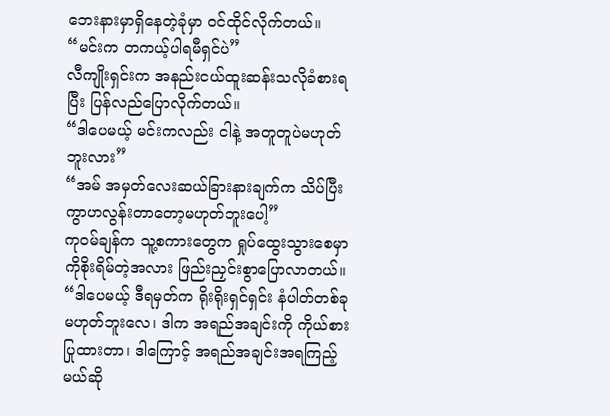ဘေးနားမှာရှိနေတဲ့ခုံမှာ ဝင်ထိုင်လိုက်တယ်။
“မင်းက တကယ့်ပါရမီရှင်ပဲ”
လီကျိုးရှင်းက အနည်းငယ်ထူးဆန်းသလိုခံစားရပြီး ပြန်လည်ပြောလိုက်တယ်။
“ဒါပေမယ့် မင်းကလည်း ငါနဲ့ အတူတူပဲမဟုတ်ဘူးလား”
“အမ် အမှတ်လေးဆယ်ခြားနားချက်က သိပ်ပြီး ကွာဟလွန်းတာတော့မဟုတ်ဘူးပေါ့”
ကုဝမ်ချန်က သူ့စကားတွေက ရှုပ်ထွေးသွားစေမှာကိုစိုးရိမ်တဲ့အလား ဖြည်းညှင်းစွာပြောလာတယ်။
“ဒါပေမယ့် ဒီရမှတ်က ရိုးရိုးရှင်ရှင်း နံပါတ်တစ်ခုမဟုတ်ဘူးလေ၊ ဒါက အရည်အချင်းကို ကိုယ်စားပြုထားတာ၊ ဒါကြောင့် အရည်အချင်းအရကြည့်မယ်ဆို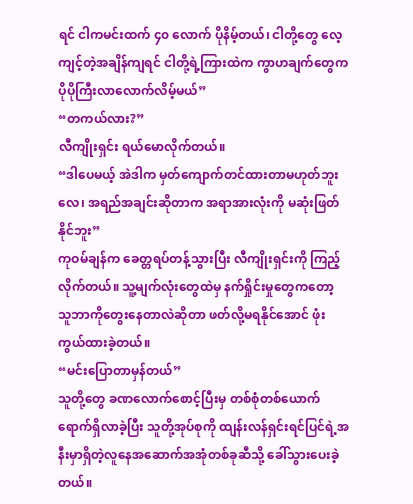ရင် ငါကမင်းထက် ၄၀ လောက် ပိုနိမ့်တယ်၊ ငါတို့တွေ လေ့ကျင့်တဲ့အချိန်ကျရင် ငါတို့ရဲ့ကြားထဲက ကွာဟချက်တွေက ပိုပိုကြီးလာလောက်လိမ့်မယ်”
“တကယ်လား?”
လီကျိုးရှင်း ရယ်မောလိုက်တယ်။
“ဒါပေမယ့် အဲဒါက မှတ်ကျောက်တင်ထားတာမဟုတ်ဘူးလေ၊ အရည်အချင်းဆိုတာက အရာအားလုံးကို မဆုံးဖြတ်နိုင်ဘူး”
ကုဝမ်ချန်က ခေတ္တရပ်တန့်သွားပြီး လီကျိုးရှင်းကို ကြည့်လိုက်တယ်။ သူ့မျက်လုံးတွေထဲမှ နက်ရှိုင်းမှုတွေကတော့ သူဘာကိုတွေးနေတာလဲဆိုတာ ဖတ်လို့မရနိုင်အောင် ဖုံးကွယ်ထားခဲ့တယ်။
“မင်းပြောတာမှန်တယ်”
သူတို့တွေ ခဏလောက်စောင့်ပြီးမှ တစ်စုံတစ်ယောက်ရောက်ရှိလာခဲ့ပြီး သူတို့အုပ်စုကို ထျန်းလန်ရှင်းရင်ပြင်ရဲ့အနီးမှာရှိတဲ့လူနေအဆောက်အအုံတစ်ခုဆီသို့ ခေါ်သွားပေးခဲ့တယ်။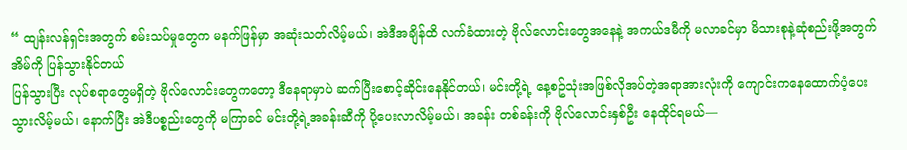“ ထျန်းလန်ရှင်းအတွက် စမ်းသပ်မှုတွေက မနက်ဖြန်မှာ အဆုံးသတ်လိမ့်မယ်၊ အဲဒီအချိန်ထိ လက်ခံထားတဲ့ ဗိုလ်လောင်းတွေအနေနဲ့ အကယ်ဒမီကို မလာခင်မှာ မိသားစုနဲ့ဆုံစည်းဖို့အတွက် အိမ်ကို ပြန်သွားနိုင်တယ်
ပြန်သွားပြီး လုပ်စရာတွေမရှိတဲ့ ဗိုလ်လောင်းတွေကတော့ ဒီနေရာမှာပဲ ဆက်ပြီးစောင့်ဆိုင်းနေနိုင်တယ်၊ မင်းတို့ရဲ့ နေ့စဥ်သုံးအဖြစ်လိုအပ်တဲ့အရာအားလုံးကို ကျောင်းကနေထောက်ပံ့ပေးသွားလိမ့်မယ်၊ နောက်ပြီး အဲဒီပစ္စည်းတွေကို မကြာခင် မင်းတို့ရဲ့အခန်းဆီကို ပို့ပေးလာလိမ့်မယ်၊ အခန်း တစ်ခန်းကို ဗိုလ်လောင်းနှစ်ဦး နေထိုင်ရမယ်—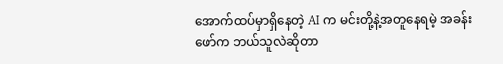အောက်ထပ်မှာရှိနေတဲ့ AI က မင်းတို့နဲ့အတူနေရမဲ့ အခန်းဖော်က ဘယ်သူလဲဆိုတာ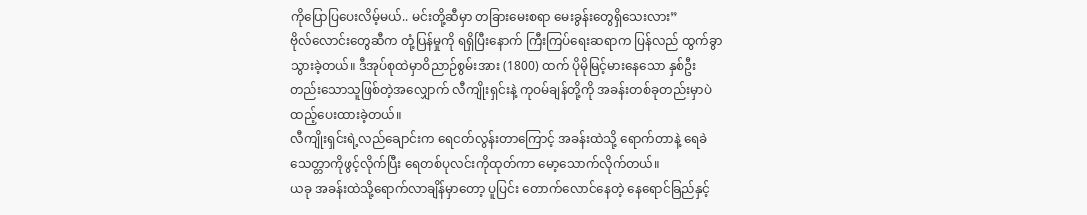ကိုပြောပြပေးလိမ့်မယ်.. မင်းတို့ဆီမှာ တခြားမေးစရာ မေးခွန်းတွေရှိသေးလား”
ဗိုလ်လောင်းတွေဆီက တုံ့ပြန်မှုကို ရရှိပြီးနောက် ကြီးကြပ်ရေးဆရာက ပြန်လည် ထွက်ခွာသွားခဲ့တယ်။ ဒီအုပ်စုထဲမှာဝိညာဉ်စွမ်းအား (1800) ထက် ပိုမိုမြင့်မားနေသော နှစ်ဦးတည်းသောသူဖြစ်တဲ့အလျှောက် လီကျိုးရှင်းနဲ့ ကုဝမ်ချန်တို့ကို အခန်းတစ်ခုတည်းမှာပဲ ထည့်ပေးထားခဲ့တယ်။
လီကျိုးရှင်းရဲ့လည်ချောင်းက ရေငတ်လွန်းတာကြောင့် အခန်းထဲသို့ ရောက်တာနဲ့ ရေခဲသေတ္တာကိုဖွင့်လိုက်ပြီး ရေတစ်ပုလင်းကိုထုတ်ကာ မော့သောက်လိုက်တယ်။
ယခု အခန်းထဲသို့ရောက်လာချိန်မှာတော့ ပူပြင်း တောက်လောင်နေတဲ့ နေရောင်ခြည်နှင့်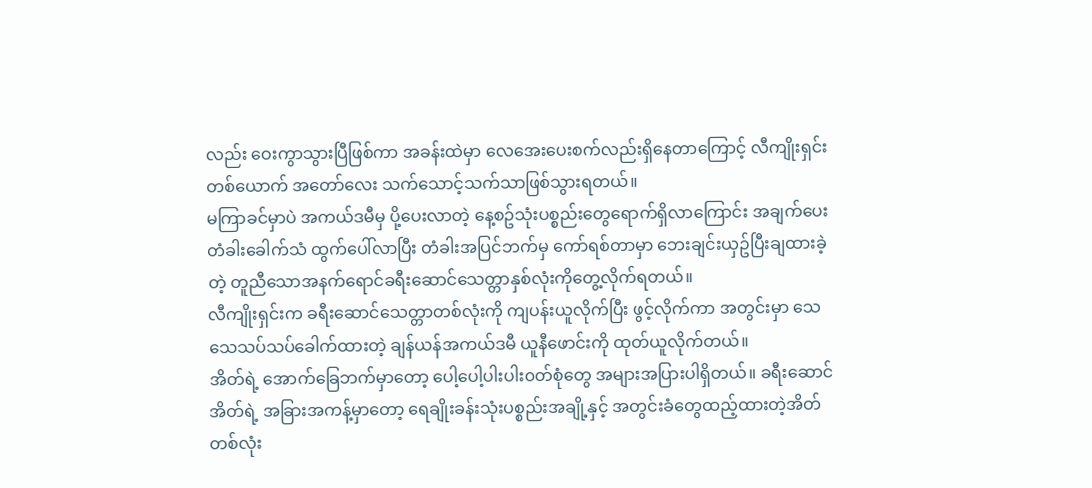လည်း ဝေးကွာသွားပြီဖြစ်ကာ အခန်းထဲမှာ လေအေးပေးစက်လည်းရှိနေတာကြောင့် လီကျိုးရှင်းတစ်ယောက် အတော်လေး သက်သောင့်သက်သာဖြစ်သွားရတယ်။
မကြာခင်မှာပဲ အကယ်ဒမီမှ ပို့ပေးလာတဲ့ နေ့စဥ်သုံးပစ္စည်းတွေရောက်ရှိလာကြောင်း အချက်ပေး တံခါးခေါက်သံ ထွက်ပေါ်လာပြီး တံခါးအပြင်ဘက်မှ ကော်ရစ်တာမှာ ဘေးချင်းယှဥ်ပြီးချထားခဲ့တဲ့ တူညီသောအနက်ရောင်ခရီးဆောင်သေတ္တာနှစ်လုံးကိုတွေ့လိုက်ရတယ်။
လီကျိုးရှင်းက ခရီးဆောင်သေတ္တာတစ်လုံးကို ကျပန်းယူလိုက်ပြီး ဖွင့်လိုက်ကာ အတွင်းမှာ သေသေသပ်သပ်ခေါက်ထားတဲ့ ချန်ယန်အကယ်ဒမီ ယူနီဖောင်းကို ထုတ်ယူလိုက်တယ်။
အိတ်ရဲ့ အောက်ခြေဘက်မှာတော့ ပေါ့ပေါ့ပါးပါး၀တ်စုံတွေ အများအပြားပါရှိတယ်။ ခရီးဆောင်အိတ်ရဲ့ အခြားအကန့်မှာတော့ ရေချိုးခန်းသုံးပစ္စည်းအချို့နှင့် အတွင်းခံတွေထည့်ထားတဲ့အိတ်တစ်လုံး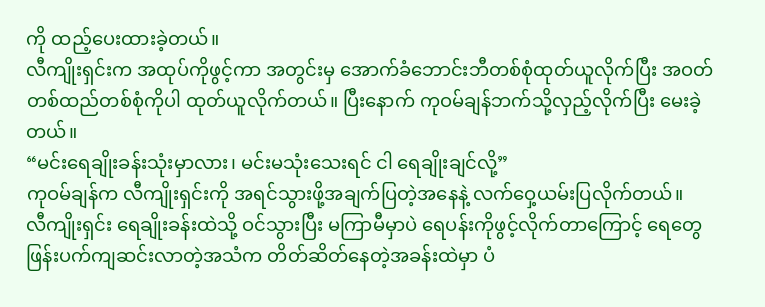ကို ထည့်ပေးထားခဲ့တယ်။
လီကျိုးရှင်းက အထုပ်ကိုဖွင့်ကာ အတွင်းမှ အောက်ခံဘောင်းဘီတစ်စုံထုတ်ယူလိုက်ပြီး အဝတ်တစ်ထည်တစ်စုံကိုပါ ထုတ်ယူလိုက်တယ်။ ပြီးနောက် ကုဝမ်ချန်ဘက်သို့လှည့်လိုက်ပြီး မေးခဲ့တယ်။
“မင်းရေချိုးခန်းသုံးမှာလား၊ မင်းမသုံးသေးရင် ငါ ရေချိုးချင်လို့”
ကုဝမ်ချန်က လီကျိုးရှင်းကို အရင်သွားဖို့အချက်ပြတဲ့အနေနဲ့ လက်ဝှေ့ယမ်းပြလိုက်တယ်။
လီကျိုးရှင်း ရေချိုးခန်းထဲသို့ ဝင်သွားပြီး မကြာမီမှာပဲ ရေပန်းကိုဖွင့်လိုက်တာကြောင့် ရေတွေဖြန်းပက်ကျဆင်းလာတဲ့အသံက တိတ်ဆိတ်နေတဲ့အခန်းထဲမှာ ပံ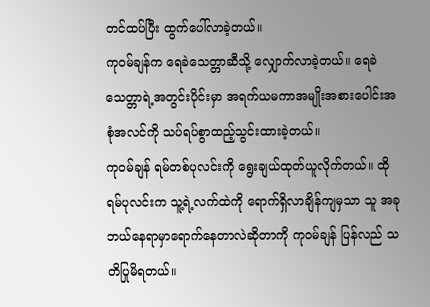တင်ထပ်ပြီး ထွက်ပေါ်လာခဲ့တယ်။
ကုဝမ်ချန်က ရေခဲသေတ္တာဆီသို့ လျှောက်လာခဲ့တယ်။ ရေခဲသေတ္တာရဲ့အတွင်းပိုင်းမှာ အရက်ယမကာအမျိုးအစားပေါင်းအစုံအလင်ကို သပ်ရပ်စွာထည့်သွင်းထားခဲ့တယ်။
ကုဝမ်ချန် ရမ်တစ်ပုလင်းကို ရွေးချယ်ထုတ်ယူလိုက်တယ်။ ထို ရမ်ပုလင်းက သူ့ရဲ့လက်ထဲကို ရောက်ရှိလာချိန်ကျမှသာ သူ အခု ဘယ်နေရာမှာရောက်နေတာလဲဆိုတာကို ကုဝမ်ချန် ပြန်လည် သတိပြုမိရတယ်။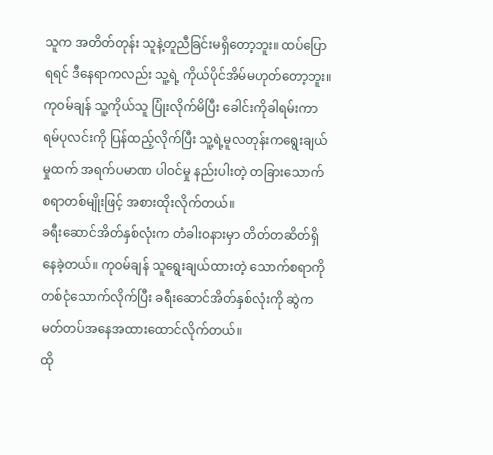သူက အတိတ်တုန်း သူနဲ့တူညီခြင်းမရှိတော့ဘူး။ ထပ်ပြောရရင် ဒီနေရာကလည်း သူ့ရဲ့ ကိုယ်ပိုင်အိမ်မဟုတ်တော့ဘူး။
ကုဝမ်ချန် သူ့ကိုယ်သူ ပြုံးလိုက်မိပြီး ခေါင်းကိုခါရမ်းကာ ရမ်ပုလင်းကို ပြန်ထည့်လိုက်ပြီး သူ့ရဲ့မူလတုန်းကရွေးချယ်မှုထက် အရက်ပမာဏ ပါဝင်မှု နည်းပါးတဲ့ တခြားသောက်စရာတစ်မျိုးဖြင့် အစားထိုးလိုက်တယ်။
ခရီးဆောင်အိတ်နှစ်လုံးက တံခါးဝနားမှာ တိတ်တဆိတ်ရှိနေခဲ့တယ်။ ကုဝမ်ချန် သူရွေးချယ်ထားတဲ့ သောက်စရာကို တစ်ငုံသောက်လိုက်ပြီး ခရီးဆောင်အိတ်နှစ်လုံးကို ဆွဲက မတ်တပ်အနေအထားထောင်လိုက်တယ်။
ထို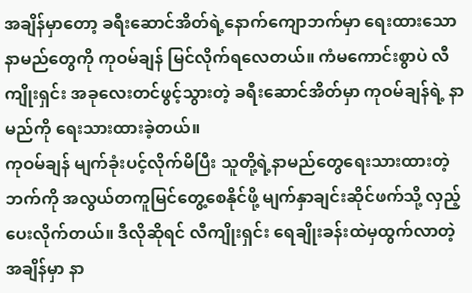အချိန်မှာတော့ ခရီးဆောင်အိတ်ရဲ့နောက်ကျောဘက်မှာ ရေးထားသောနာမည်တွေကို ကုဝမ်ချန် မြင်လိုက်ရလေတယ်။ ကံမကောင်းစွာပဲ လီကျိုးရှင်း အခုလေးတင်ဖွင့်သွားတဲ့ ခရီးဆောင်အိတ်မှာ ကုဝမ်ချန်ရဲ့ နာမည်ကို ရေးသားထားခဲ့တယ်။
ကုဝမ်ချန် မျက်ခုံးပင့်လိုက်မိပြီး သူတို့ရဲ့နာမည်တွေရေးသားထားတဲ့ဘက်ကို အလွယ်တကူမြင်တွေ့စေနိုင်ဖို့ မျက်နှာချင်းဆိုင်ဖက်သို့ လှည့်ပေးလိုက်တယ်။ ဒီလိုဆိုရင် လီကျိုးရှင်း ရေချိုးခန်းထဲမှထွက်လာတဲ့အချိန်မှာ နာ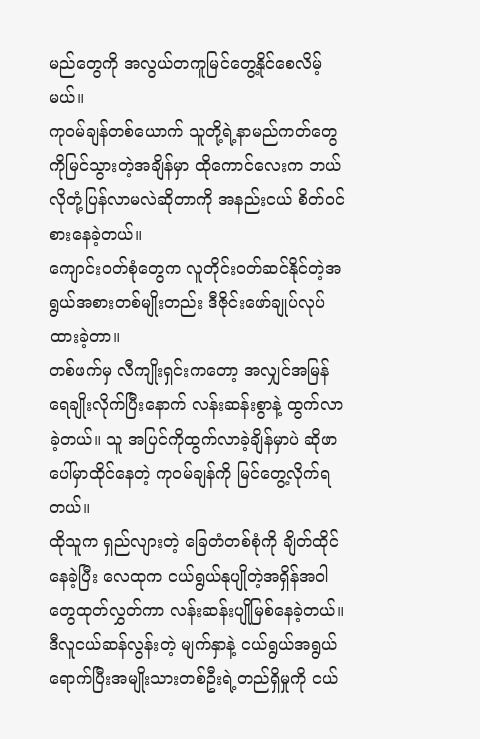မည်တွေကို အလွယ်တကူမြင်တွေ့နိုင်စေလိမ့်မယ်။
ကုဝမ်ချန်တစ်ယောက် သူတို့ရဲ့နာမည်ကတ်တွေကိုမြင်သွားတဲ့အချိန်မှာ ထိုကောင်လေးက ဘယ်လိုတုံ့ပြန်လာမလဲဆိုတာကို အနည်းငယ် စိတ်ဝင်စားနေခဲ့တယ်။
ကျောင်းဝတ်စုံတွေက လူတိုင်းဝတ်ဆင်နိုင်တဲ့အရွယ်အစားတစ်မျိုးတည်း ဒီဇိုင်းဖော်ချုပ်လုပ်ထားခဲ့တာ။
တစ်ဖက်မှ လီကျိုးရှင်းကတော့ အလျှင်အမြန်ရေချိုးလိုက်ပြီးနောက် လန်းဆန်းစွာနဲ့ ထွက်လာခဲ့တယ်။ သူ အပြင်ကိုထွက်လာခဲ့ချိန်မှာပဲ ဆိုဖာပေါ်မှာထိုင်နေတဲ့ ကုဝမ်ချန်ကို မြင်တွေ့လိုက်ရတယ်။
ထိုသူက ရှည်လျားတဲ့ ခြေတံတစ်စုံကို ချိတ်ထိုင်နေခဲ့ပြီး လေထုက ငယ်ရွယ်နုပျိုတဲ့အရှိန်အဝါတွေထုတ်လွှတ်ကာ လန်းဆန်းပျိုမြစ်နေခဲ့တယ်။
ဒီလူငယ်ဆန်လွန်းတဲ့ မျက်နှာနဲ့ ငယ်ရွယ်အရွယ်ရောက်ပြီးအမျိုးသားတစ်ဦးရဲ့တည်ရှိမှုကို ငယ်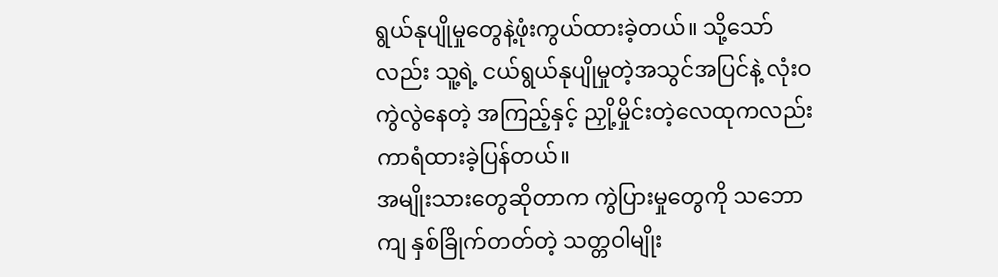ရွယ်နုပျိုမှုတွေနဲ့ဖုံးကွယ်ထားခဲ့တယ်။ သို့သော်လည်း သူ့ရဲ့ ငယ်ရွယ်နုပျိုမှုတဲ့အသွင်အပြင်နဲ့ လုံးဝကွဲလွဲနေတဲ့ အကြည့်နှင့် ညှို့မှိုင်းတဲ့လေထုကလည်း ကာရံထားခဲ့ပြန်တယ်။
အမျိုးသားတွေဆိုတာက ကွဲပြားမှုတွေကို သဘောကျ နှစ်ခြိုက်တတ်တဲ့ သတ္တဝါမျိုး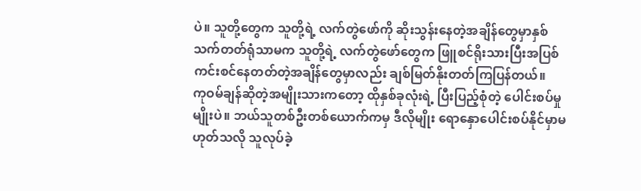ပဲ။ သူတို့တွေက သူတို့ရဲ့ လက်တွဲဖော်ကို ဆိုးသွန်းနေတဲ့အချိန်တွေမှာနှစ်သက်တတ်ရုံသာမက သူတို့ရဲ့ လက်တွဲဖော်တွေက ဖြူစင်ရိုးသားပြီးအပြစ်ကင်းစင်နေတတ်တဲ့အချိန်တွေမှာလည်း ချစ်မြတ်နိုးတတ်ကြပြန်တယ်။
ကုဝမ်ချန်ဆိုတဲ့အမျိုးသားကတော့ ထိုနှစ်ခုလုံးရဲ့ ပြီးပြည့်စုံတဲ့ ပေါင်းစပ်မှုမျိုးပဲ။ ဘယ်သူတစ်ဦးတစ်ယောက်ကမှ ဒီလိုမျိုး ရောနှောပေါင်းစပ်နိုင်မှာမဟုတ်သလို သူလုပ်ခဲ့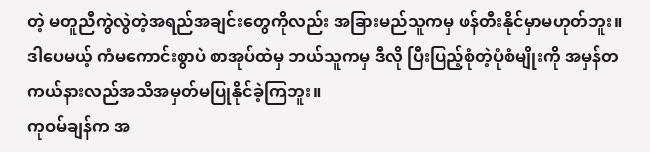တဲ့ မတူညီကွဲလွဲတဲ့အရည်အချင်းတွေကိုလည်း အခြားမည်သူကမှ ဖန်တီးနိုင်မှာမဟုတ်ဘူး။
ဒါပေမယ့် ကံမကောင်းစွာပဲ စာအုပ်ထဲမှ ဘယ်သူကမှ ဒီလို ပြီးပြည့်စုံတဲ့ပုံစံမျိုးကို အမှန်တကယ်နားလည်အသိအမှတ်မပြုနိုင်ခဲ့ကြဘူး။
ကုဝမ်ချန်က အ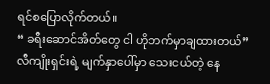ရင်စပြောလိုက်တယ်။
“ ခရီးဆောင်အိတ်တွေ ငါ ဟိုဘက်မှာချထားတယ်”
လီကျိုးရှင်းရဲ့ မျက်နှာပေါ်မှာ သေးငယ်တဲ့ နေ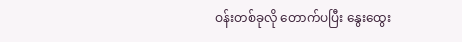ဝန်းတစ်ခုလို တောက်ပပြီး နွေးထွေး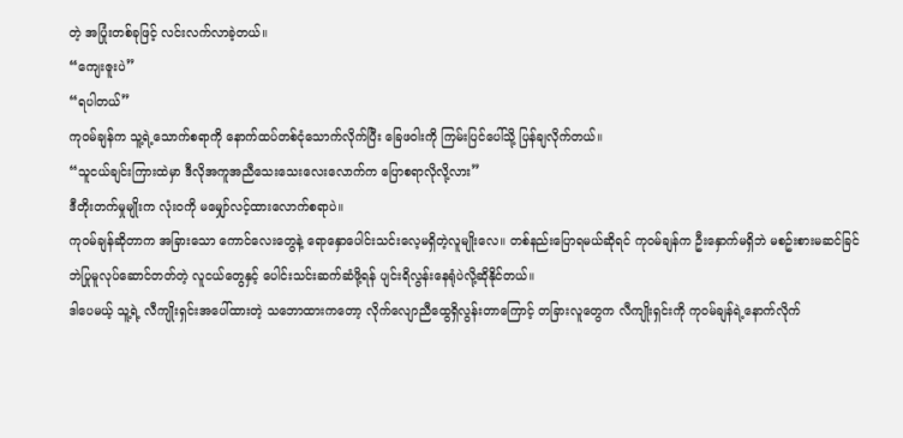တဲ့ အပြုံးတစ်ခုဖြင့် လင်းလက်လာခဲ့တယ်။
“ကျေးဇူးပဲ”
“ရပါတယ်”
ကုဝမ်ချန်က သူ့ရဲ့သောက်စရာကို နောက်ထပ်တစ်ငုံသောက်လိုက်ပြီး ခြေဖဝါးကို ကြမ်းပြင်ပေါ်သို့ ပြန်ချလိုက်တယ်။
“သူငယ်ချင်းကြားထဲမှာ ဒီလိုအကူအညီသေးသေးလေးလောက်က ပြောစရာလိုလို့လား”
ဒီတိုးတက်မှုမျိုးက လုံး၀ကို မမျှော်လင့်ထားလောက်စရာပဲ။
ကုဝမ်ချန်ဆိုတာက အခြားသော ကောင်လေးတွေနဲ့ ရောနှောပေါင်းသင်းလေ့မရှိတဲ့လူမျိုးလေ။ တစ်နည်းပြောရမယ်ဆိုရင် ကုဝမ်ချန်က ဦးနှောက်မရှိဘဲ မစဥ်းစားမဆင်ခြင်ဘဲပြုမူလုပ်ဆောင်တတ်တဲ့ လူငယ်တွေနှင့် ပေါင်းသင်းဆက်ဆံဖို့ရန် ပျင်းရိလွန်းနေရုံပဲလို့ဆိုနိုင်တယ်။
ဒါပေမယ့် သူ့ရဲ့ လီကျိုးရှင်းအပေါ်ထားတဲ့ သဘောထားကတော့ လိုက်လျောညီထွေရှိလွန်းတာကြောင့် တခြားလူတွေက လီကျိုးရှင်းကို ကုဝမ်ချန်ရဲ့နောက်လိုက်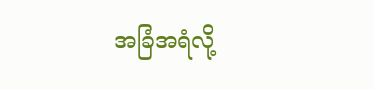အခြံအရံလို့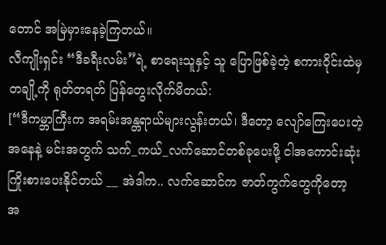တောင် အမြဲမှားနေခဲ့ကြတယ်။
လီကျိုးရှင်း “ဒီခရီးလမ်း”ရဲ့ စာရေးသူနှင့် သူ ပြောဖြစ်ခဲ့တဲ့ စကားဝိုင်းထဲမှ တချို့ကို ရုတ်တရတ် ပြန်တွေးလိုက်မိတယ်:
[“ဒီကမ္ဘာကြီးက အရမ်းအန္တရာယ်များလွန်းတယ်၊ ဒီတော့ လျော်ကြေးပေးတဲ့အနေနဲ့ မင်းအတွက် သက်_ကယ်_လက်ဆောင်တစ်ခုပေးဖို့ ငါအကောင်းဆုံးကြိုးစားပေးနိုင်တယ် __ အဲဒါက.. လက်ဆောင်က ဇာတ်ကွက်တွေကိုတော့ အ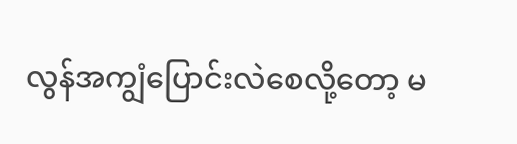လွန်အကျွံပြောင်းလဲစေလို့တော့ မ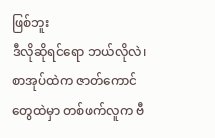ဖြစ်ဘူး
ဒီလိုဆိုရင်ရော ဘယ်လိုလဲ၊ စာအုပ်ထဲက ဇာတ်ကောင်တွေထဲမှာ တစ်ဖက်လူက ဗီ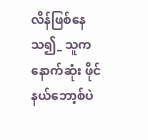လိန်ဖြစ်နေသ၍_ သူက နောက်ဆုံး ဖိုင်နယ်ဘော့စ်ပဲ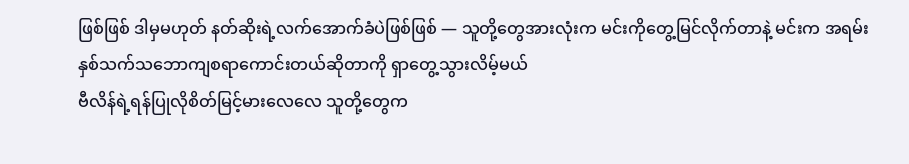ဖြစ်ဖြစ် ဒါမှမဟုတ် နတ်ဆိုးရဲ့လက်အောက်ခံပဲဖြစ်ဖြစ် — သူတို့တွေအားလုံးက မင်းကိုတွေ့မြင်လိုက်တာနဲ့ မင်းက အရမ်းနှစ်သက်သဘောကျစရာကောင်းတယ်ဆိုတာကို ရှာတွေ့သွားလိမ့်မယ်
ဗီလိန်ရဲ့ရန်ပြုလိုစိတ်မြင့်မားလေလေ သူတို့တွေက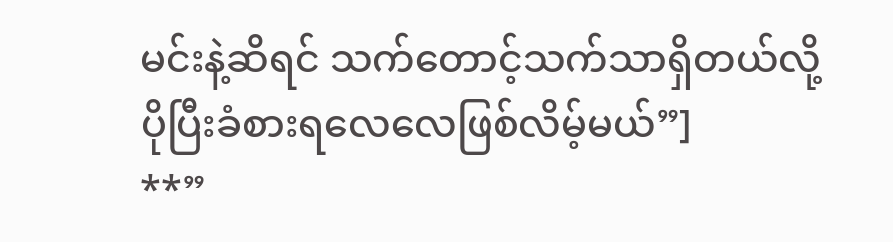မင်းနဲ့ဆိရင် သက်တောင့်သက်သာရှိတယ်လို့ ပိုပြီးခံစားရလေလေဖြစ်လိမ့်မယ်”]
**”